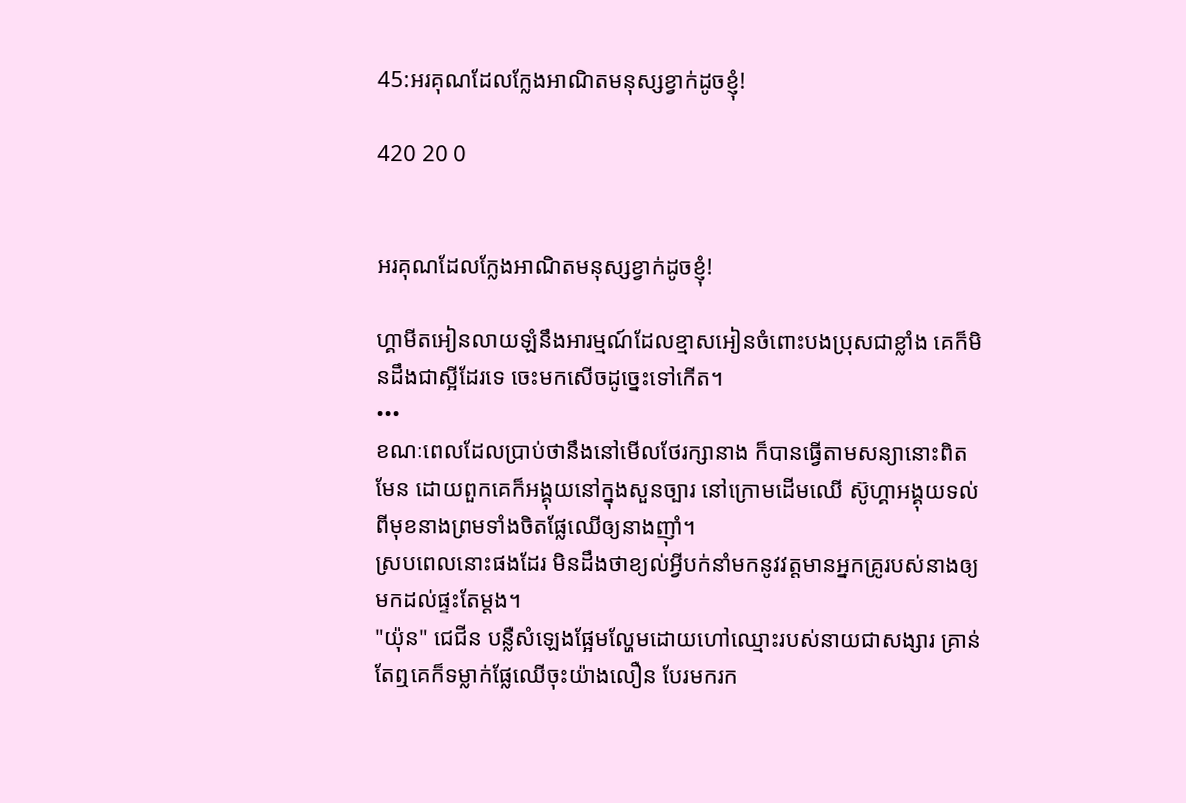45:អរគុណដែលក្លែងអាណិតមនុស្សខ្វាក់ដូចខ្ញុំ!

420 20 0


អរគុណដែលក្លែងអាណិតមនុស្សខ្វាក់ដូចខ្ញុំ!

ហ្គាមីតអៀនលាយឡំនឹងអារម្មណ៍ដែលខ្មាសអៀនចំពោះបងប្រុសជាខ្លាំង គេក៏មិនដឹងជាស្អីដែរទេ ចេះមកសើចដូច្នេះទៅកើត។
•••
ខណៈពេលដែលប្រាប់ថានឹងនៅមើលថែរក្សានាង ក៏បានធ្វើតាមសន្យានោះពិតមែន ដោយពួកគេក៏អង្គុយនៅក្នុងសួនច្បារ នៅក្រោមដើមឈើ ស៊ូហ្គាអង្គុយទល់ពីមុខនាងព្រមទាំងចិតផ្លែឈើឲ្យនាងញ៉ាំ។
ស្របពេលនោះផងដែរ មិនដឹងថាខ្យល់អ្វីបក់នាំមកនូវវត្តមានអ្នកគ្រូរបស់នាងឲ្យមកដល់ផ្ទះតែម្តង។
"យ៉ុន" ជេជីន បន្លឺសំឡេងផ្អែមល្ហែមដោយហៅឈ្មោះរបស់នាយជាសង្សារ គ្រាន់តែឮគេក៏ទម្លាក់ផ្លែឈើចុះយ៉ាងលឿន បែរមករក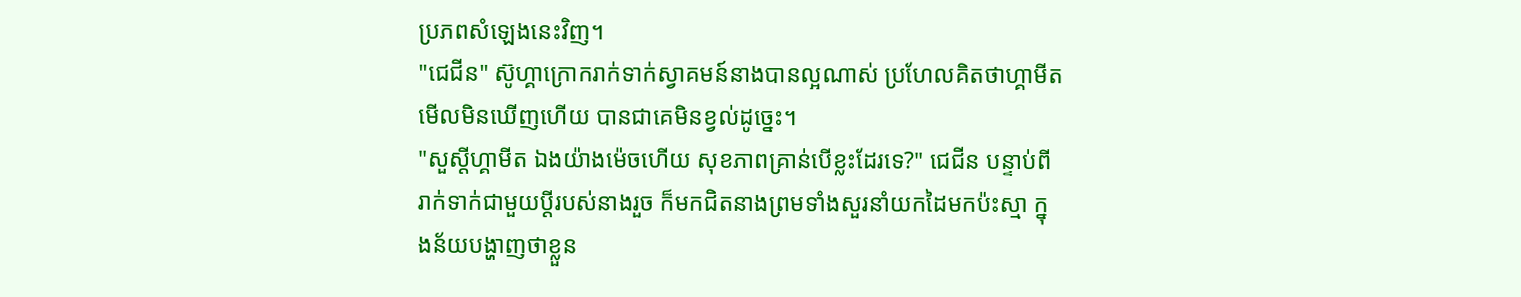ប្រភពសំឡេងនេះវិញ។
"ជេជីន" ស៊ូហ្គាក្រោករាក់ទាក់ស្វាគមន៍នាងបានល្អណាស់ ប្រហែលគិតថាហ្គាមីតមើលមិនឃើញហើយ បានជាគេមិនខ្វល់ដូច្នេះ។
"សួស្តីហ្គាមីត ឯងយ៉ាងម៉េចហើយ សុខភាពគ្រាន់បើខ្លះដែរទេ?" ជេជីន បន្ទាប់ពីរាក់ទាក់ជាមួយប្តីរបស់នាងរួច ក៏មកជិតនាងព្រមទាំងសួរនាំយកដៃមកប៉ះស្មា ក្នុងន័យបង្ហាញថាខ្លួន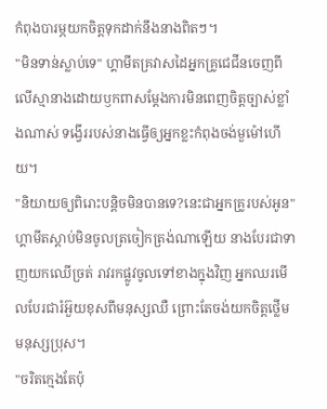កំពុងបារម្ភយកចិត្តទុកដាក់នឹងនាងពិតៗ។
"មិនទាន់ស្លាប់ទេ" ហ្គាមីតគ្រវាសដៃអ្នកគ្រូជេជីនចេញពីលើស្មានាងដោយឫកពាសម្តែងការមិនពេញចិត្តច្បាស់ខ្លាំងណាស់ ទង្វើររបស់នាងធ្វើឲ្យអ្នកខ្លះកំពុងចង់មួម៉ៅហើយ។
"និយាយឲ្យពិរោះបន្តិចមិនបានទេ?នេះជាអ្នកគ្រូរបស់អូន" ហ្គាមីតស្តាប់មិនចូលត្រចៀកត្រង់ណាឡើយ នាងបែរជាទាញយកឈើច្រត់ រាវរកផ្លូវចូលទៅខាងក្នុងវិញ អ្នកឈរមើលបែរជារំអ៊ួយខុសពីមនុស្សឈឺ ព្រោះតែចង់យកចិត្តថ្លើមមនុស្សប្រុស។
"ចរិតក្មេងតែប៉ុ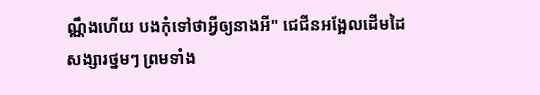ណ្ណឹងហើយ បងកុំទៅថាអ្វីឲ្យនាងអី" ជេជីនអង្អែលដើមដៃសង្សារថ្នមៗ ព្រមទាំង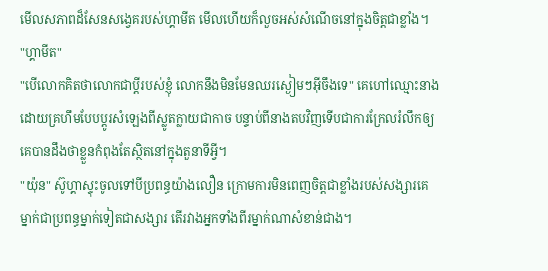មើលសភាពដ៏សែនសង្វេគរបស់ហ្គាមីត មើលហើយក៏លួចអស់សំណើចនៅក្នុងចិត្តជាខ្លាំង។
"ហ្គាមីត"
"បើលោកគិតថាលោកជាប្តីរបស់ខ្ញុំ លោកនឹងមិនមែនឈរស្ងៀមៗអ៊ីចឹងទេ" គេហៅឈ្មោះនាងដោយគ្រហឹមបែបប្តូរសំឡេងពីស្លូតក្លាយជាកាច បន្ទាប់ពីនាងតបវិញទើបជាការក្រែលរំលឹកឲ្យគេបានដឹងថាខ្លួនកំពុងតែស្ថិតនៅក្នុងតួនាទីអ្វី។
"យ៉ុន" ស៊ូហ្គាស្ទុះចូលទៅបីប្រពន្ធយ៉ាងលឿន ក្រោមការមិនពេញចិត្តជាខ្លាំងរបស់សង្សារគេ ម្នាក់ជាប្រពន្ធម្នាក់ទៀតជាសង្សារ តើរវាងអ្នកទាំងពីរម្នាក់ណាសំខាន់ជាង។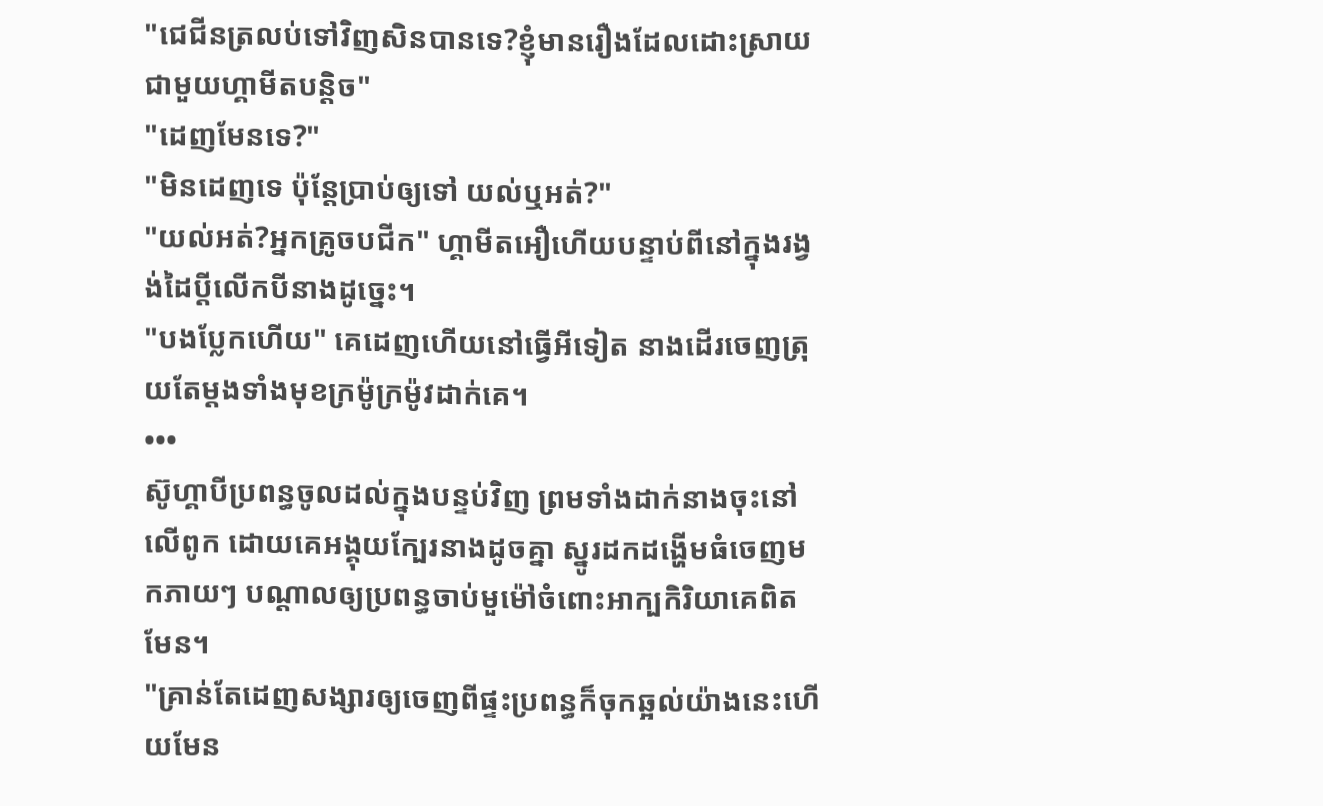"ជេជីនត្រលប់ទៅវិញសិនបានទេ?ខ្ញុំមានរឿងដែលដោះស្រាយជាមួយហ្គាមីតបន្តិច"
"ដេញមែនទេ?"
"មិនដេញទេ ប៉ុន្តែប្រាប់ឲ្យទៅ យល់ឬអត់?"
"យល់អត់?អ្នកគ្រូចបជីក" ហ្គាមីតអឿហើយបន្ទាប់ពីនៅក្នុងរង្វង់ដៃប្តីលើកបីនាងដូច្នេះ។
"បងប្លែកហើយ" គេដេញហើយនៅធ្វើអីទៀត នាងដើរចេញត្រុយតែម្តងទាំងមុខក្រម៉ូក្រម៉ូវដាក់គេ។
•••
ស៊ូហ្គាបីប្រពន្ធចូលដល់ក្នុងបន្ទប់វិញ ព្រមទាំងដាក់នាងចុះនៅលើពូក ដោយគេអង្គុយក្បែរនាងដូចគ្នា ស្នូរដកដង្ហើមធំចេញមកភាយៗ បណ្តាលឲ្យប្រពន្ធចាប់មួម៉ៅចំពោះអាក្បកិរិយាគេពិតមែន។
"គ្រាន់តែដេញសង្សារឲ្យចេញពីផ្ទះប្រពន្ធក៏ចុកឆ្អល់យ៉ាងនេះហើយមែន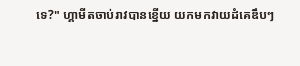ទេ?" ហ្គាមីតចាប់រាវបានខ្នើយ យកមកវាយដំគេឌឹបៗ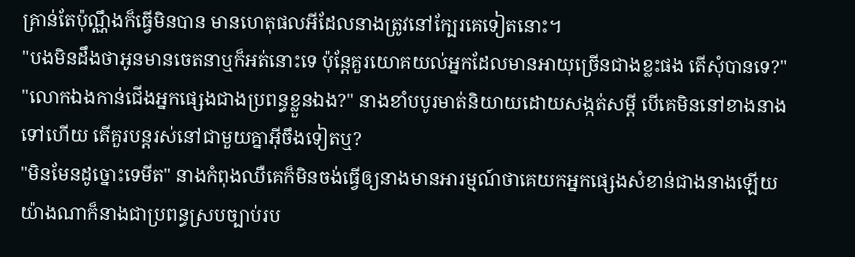គ្រាន់តែប៉ុណ្ណឹងក៏ធ្វើមិនបាន មានហេតុផលអីដែលនាងត្រូវនៅក្បែរគេទៀតនោះ។
"បងមិនដឹងថាអូនមានចេតនាឬក៏អត់នោះទេ ប៉ុន្តែគួរយោគយល់អ្នកដែលមានអាយុច្រើនជាងខ្លះផង តើសុំបានទេ?"
"លោកឯងកាន់ជើងអ្នកផ្សេងជាងប្រពន្ធខ្លួនឯង?" នាងខាំបបូរមាត់និយាយដោយសង្កត់សម្តី បើគេមិននៅខាងនាងទៅហើយ តើគួរបន្តរស់នៅជាមួយគ្នាអ៊ីចឹងទៀតឬ?
"មិនមែនដូច្នោះទេមីត" នាងកំពុងឈឺគេក៏មិនចង់ធ្វើឲ្យនាងមានអារម្មណ៍ថាគេយកអ្នកផ្សេងសំខាន់ជាងនាងឡើយ យ៉ាងណាក៏នាងជាប្រពន្ធស្របច្បាប់រប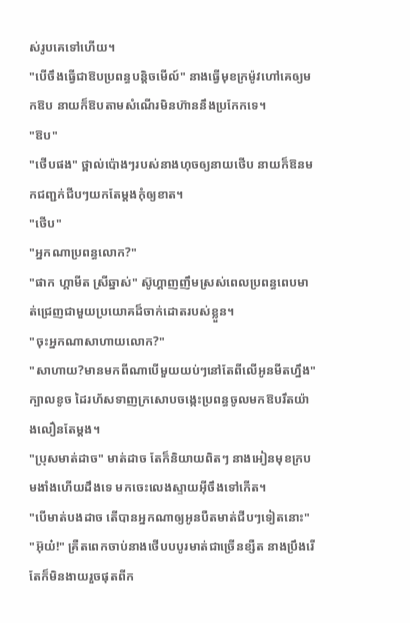ស់រូបគេទៅហើយ។
"បើចឹងធ្វើជាឱបប្រពន្ធបន្តិចមើល៍" នាងធ្វើមុខក្រម៉ូវហៅគេឲ្យមកឱប នាយក៏ឱបតាមសំណើរមិនហ៊ាននឹងប្រកែកទេ។
"ឱប"
"ថើបផង" ថ្ពាល់ប៉ោងៗរបស់នាងហុចឲ្យនាយថើប នាយក៏ឱនមកជញ្ជក់ជីបៗយកតែម្តងកុំឲ្យខាត។
"ថើប"
"អ្នកណាប្រពន្ធលោក?"
"ផាក ហ្គាមីត ស្រីឆ្នាស់" ស៊ូហ្គាញញឹមស្រស់ពេលប្រពន្ធពេបមាត់ជ្រេញជាមួយប្រយោគដ៏ចាក់ដោតរបស់ខ្លួន។
"ចុះអ្នកណាសាហាយលោក?"
"សាហាយ?មានមកពីណាបើមួយយប់ៗនៅតែពីលើអូនមីតហ្នឹង"ក្បាលខូច ដៃរហ័សទាញក្រសោបចង្កេះប្រពន្ធចូលមកឱបរឹតយ៉ាងលឿនតែម្តង។
"ប្រុសមាត់ដាច" មាត់ដាច តែក៏និយាយពិតៗ នាងអៀនមុខក្របមងាំងហើយដឹងទេ មកចេះលេងស្ទាយអ៊ីចឹងទៅកើត។
"បើមាត់បងដាច តើបានអ្នកណាឲ្យអូនបឺតមាត់ជីបៗទៀតនោះ"
"អ៊ុយ៎!" គ្រឺតពេកចាប់នាងថើបបបូរមាត់ជាច្រើនខ្សឺត នាងប្រឹងរើតែក៏មិនងាយរួចផុតពីក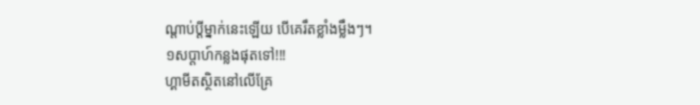ណ្តាប់ប្តីម្នាក់នេះឡើយ បើគេរឹតខ្លាំងម្លឹងៗ។
១សប្តាហ៍កន្លងផុតទៅ!!!
ហ្គាមីតស្ថិតនៅលើគ្រែ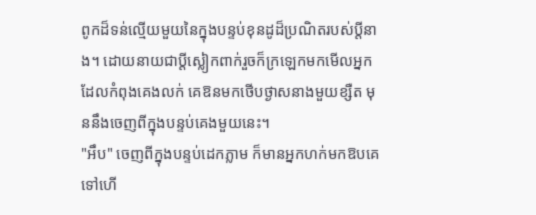ពូកដ៏ទន់ល្មើយមួយនៃក្នុងបន្ទប់ខុនដូដ៏ប្រណិតរបស់ប្តីនាង។ ដោយនាយជាប្តីស្លៀកពាក់រួចក៏ក្រឡេកមកមើលអ្នកដែលកំពុងគេងលក់ គេឱនមកថើបថ្ងាសនាងមួយខ្សឺត មុននឹងចេញពីក្នុងបន្ទប់គេងមួយនេះ។
"អឹប" ចេញពីក្នុងបន្ទប់ដេកភ្លាម ក៏មានអ្នកហក់មកឱបគេទៅហើ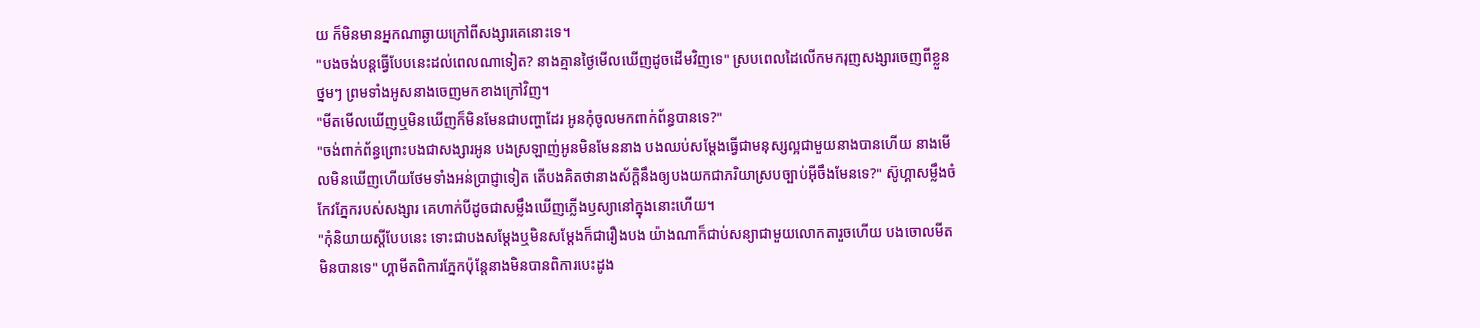យ ក៏មិនមានអ្នកណាឆ្ងាយក្រៅពីសង្សារគេនោះទេ។
"បងចង់បន្តធ្វើបែបនេះដល់ពេលណាទៀត? នាងគ្មានថ្ងៃមើលឃើញដូចដើមវិញទេ" ស្របពេលដៃលើកមករុញសង្សារចេញពីខ្លួនថ្នមៗ ព្រមទាំងអូសនាងចេញមកខាងក្រៅវិញ។
"មីតមើលឃើញឬមិនឃើញក៏មិនមែនជាបញ្ហាដែរ អូនកុំចូលមកពាក់ព័ន្ធបានទេ?"
"ចង់ពាក់ព័ន្ធព្រោះបងជាសង្សារអូន បងស្រឡាញ់អូនមិនមែននាង បងឈប់សម្តែងធ្វើជាមនុស្សល្អជាមួយនាងបានហើយ នាងមើលមិនឃើញហើយថែមទាំងអន់ប្រាជ្ញាទៀត តើបងគិតថានាងស័ក្តិនឹងឲ្យបងយកជាភរិយាស្របច្បាប់អ៊ីចឹងមែនទេ?" ស៊ូហ្គាសម្លឹងចំកែវភ្នែករបស់សង្សារ គេហាក់បីដូចជាសម្លឹងឃើញភ្លើងឫស្យានៅក្នុងនោះហើយ។
"កុំនិយាយស្តីបែបនេះ ទោះជាបងសម្តែងឬមិនសម្តែងក៏ជារឿងបង យ៉ាងណាក៏ជាប់សន្យាជាមួយលោកតារួចហើយ បងចោលមីតមិនបានទេ" ហ្គាមីតពិការភ្នែកប៉ុន្តែនាងមិនបានពិការបេះដូង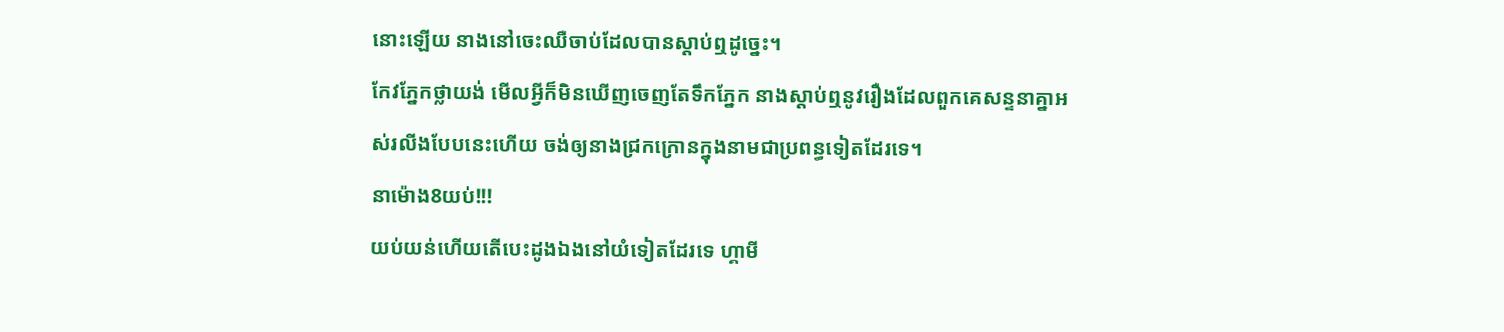នោះឡើយ នាងនៅចេះឈឺចាប់ដែលបានស្តាប់ឮដូច្នេះ។
កែវភ្នែកថ្លាយង់ មើលអ្វីក៏មិនឃើញចេញតែទឹកភ្នែក នាងស្តាប់ឮនូវរឿងដែលពួកគេសន្ទនាគ្នាអស់រលីងបែបនេះហើយ ចង់ឲ្យនាងជ្រកក្រោនក្នុងនាមជាប្រពន្ធទៀតដែរទេ។
នាម៉ោង8យប់!!!
យប់យន់ហើយតើបេះដូងឯងនៅយំទៀតដែរទេ ហ្គាមី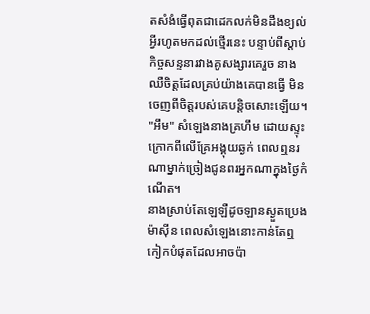តសំងំធ្វើពុតជាដេកលក់មិនដឹងខ្យល់អ្វីរហូតមកដល់ថ្មើរនេះ បន្ទាប់ពីស្តាប់កិច្ចសន្ទនារវាងគូសង្សារគេរួច នាងឈឺចិត្តដែលគ្រប់យ៉ាងគេបានធ្វើ មិនចេញពីចិត្តរបស់គេបន្តិចសោះឡើយ។
"អឹម" សំឡេងនាងគ្រហឹម ដោយស្ទុះក្រោកពីលើគ្រែអង្គុយឆ្ងក់ ពេលឮនរណាម្នាក់ច្រៀងជូនពរអ្នកណាក្នុងថ្ងៃកំណើត។
នាងស្រាប់តែឡេឡឺដូចឡានស្ងួតប្រេងម៉ាស៊ីន ពេលសំឡេងនោះកាន់តែឮកៀកបំផុតដែលអាចប៉ា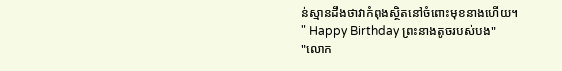ន់ស្មានដឹងថាវាកំពុងស្ថិតនៅចំពោះមុខនាងហើយ។
" Happy Birthday ព្រះនាងតូចរបស់បង"
"លោក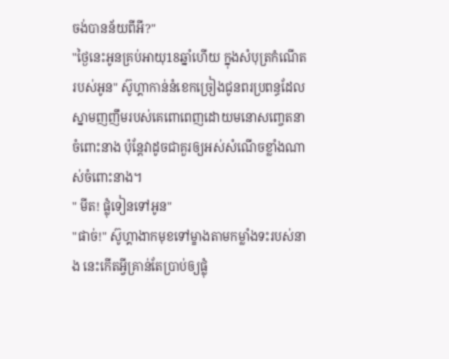ចង់បានន័យពីអី?"
"ថ្ងៃនេះអូនគ្រប់អាយុ18ឆ្នាំហើយ ក្នុងសំបុត្រកំណើតរបស់អូន" ស៊ូហ្គាកាន់នំខេកច្រៀងជូនពរប្រពន្ធដែលស្នាមញញឹមរបស់គេពោពេញដោយមនោសញ្ចេតនាចំពោះនាង ប៉ុន្តែវាដូចជាគួរឲ្យអស់សំណើចខ្លាំងណាស់ចំពោះនាង។
" មីត! ផ្លុំទៀនទៅអូន"
"ផាច់!" ស៊ូហ្គាងាកមុខទៅម្ខាងតាមកម្លាំងទះរបស់នាង នេះកើតអ្វីគ្រាន់តែប្រាប់ឲ្យផ្លុំ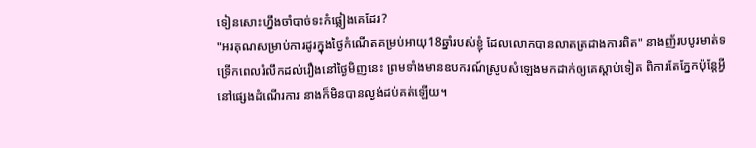ទៀនសោះហ្នឹងចាំបាច់ទះកំផ្លៀងគេដែរ?
"អរគុណសម្រាប់ការដូរក្នុងថ្ងៃកំណើតគម្រប់អាយុ18ឆ្នាំរបស់ខ្ញុំ ដែលលោកបានលាតត្រដាងការពិត" នាងញ័របបូរមាត់ទទ្រើកពេលរំលឹកដល់រឿងនៅថ្ងៃមិញនេះ ព្រមទាំងមានឧបករណ៍ស្រូបសំឡេងមកដាក់ឲ្យគេស្តាប់ទៀត ពិការតែភ្នែកប៉ុន្តែអ្វីនៅផ្សេងដំណើរការ នាងក៏មិនបានល្ងង់ដប់គត់ឡើយ។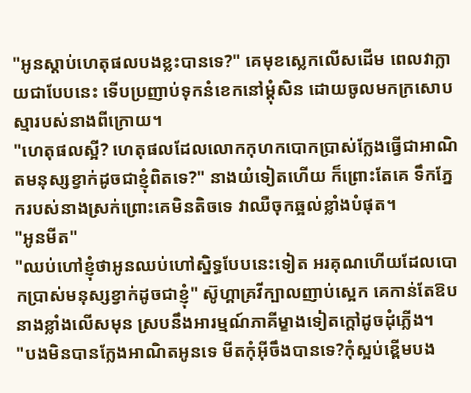"អូនស្តាប់ហេតុផលបងខ្លះបានទេ?" គេមុខស្លេកលើសដើម ពេលវាក្លាយជាបែបនេះ ទើបប្រញាប់ទុកនំខេកនៅម្តុំសិន ដោយចូលមកក្រសោបស្មារបស់នាងពីក្រោយ។
"ហេតុផលស្អី? ហេតុផលដែលលោកកុហកបោកប្រាស់ក្លែងធ្វើជាអាណិតមនុស្សខ្វាក់ដូចជាខ្ញុំពិតទេ?" នាងយំទៀតហើយ ក៏ព្រោះតែគេ ទឹកភ្នែករបស់នាងស្រក់ព្រោះគេមិនតិចទេ វាឈឺចុកឆ្អល់ខ្លាំងបំផុត។
"អូនមីត"
"ឈប់ហៅខ្ញុំថាអូនឈប់ហៅស្និទ្ធបែបនេះទៀត អរគុណហើយដែលបោកប្រាស់មនុស្សខ្វាក់ដូចជាខ្ញុំ" ស៊ូហ្គាគ្រវីក្បាលញាប់ស្អេក គេកាន់តែឱបនាងខ្លាំងលើសមុន ស្របនឹងអារម្មណ៍ភាគីម្ខាងទៀតក្តៅដូចដុំភ្លើង។
"បងមិនបានក្លែងអាណិតអូនទេ មីតកុំអ៊ីចឹងបានទេ?កុំស្អប់ខ្ពើមបង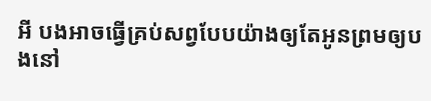អី បងអាចធ្វើគ្រប់សព្វបែបយ៉ាងឲ្យតែអូនព្រមឲ្យបងនៅ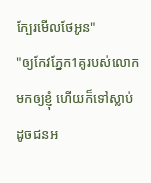ក្បែរមើលថែអូន"
"ឲ្យកែវភ្នែក1គូរបស់លោកមកឲ្យខ្ញុំ ហើយក៏ទៅស្លាប់ដូចជនអ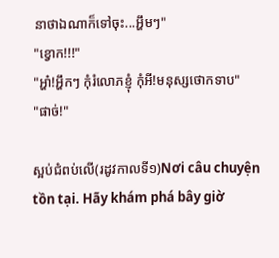នាថាឯណាក៏ទៅចុះ...អ្ហឹមៗ"
"ខ្វោក!!!"
"អ្ហា៎!អ្ហឹកៗ កុំរំលោភខ្ញុំ កុំអី!មនុស្សថោកទាប"
"ផាច់!"

ស្អប់ជំពប់លើ(រដូវកាលទី១)Nơi câu chuyện tồn tại. Hãy khám phá bây giờ